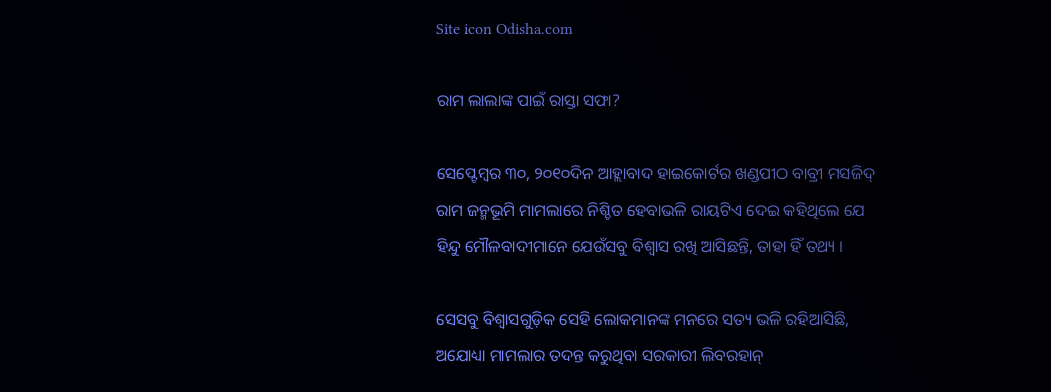Site icon Odisha.com

ରାମ ଲାଲାଙ୍କ ପାଇଁ ରାସ୍ତା ସଫା?

ସେପ୍ଟେମ୍ବର ୩୦, ୨୦୧୦ଦିନ ଆହ୍ଲାବାଦ ହାଇକୋର୍ଟର ଖଣ୍ଡପୀଠ ବାବ୍ରୀ ମସଜିଦ୍ ରାମ ଜନ୍ମଭୂମି ମାମଲାରେ ନିଶ୍ଚିତ ହେବାଭଳି ରାୟଟିଏ ଦେଇ କହିଥିଲେ ଯେ ହିନ୍ଦୁ ମୌଳବାଦୀମାନେ ଯେଉଁସବୁ ବିଶ୍ୱାସ ରଖି ଆସିଛନ୍ତି, ତାହା ହିଁ ତଥ୍ୟ ।

ସେସବୁ ବିଶ୍ୱାସଗୁଡ଼ିକ ସେହି ଲୋକମାନଙ୍କ ମନରେ ସତ୍ୟ ଭଳି ରହିଆସିଛି, ଅଯୋଧ୍ୟା ମାମଲାର ତଦନ୍ତ କରୁଥିବା ସରକାରୀ ଲିବରହାନ୍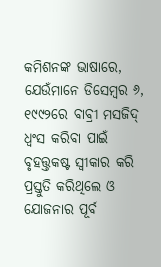କମିଶନଙ୍କ ଭାଷାରେ, ଯେଉଁମାନେ ଡିସେମ୍ବର ୬, ୧୯୯୨ରେ ବାବ୍ରୀ ମସଜିଦ୍ ଧ୍ୱଂସ କରିବା ପାଇଁ ବୃହତ୍ତ୍ତକଷ୍ଟ ସ୍ୱୀକାର କରି ପ୍ରସ୍ତୁତି କରିଥିଲେ ଓ ଯୋଜନାର ପୂର୍ବ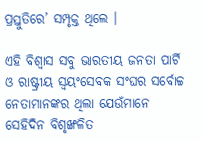ପ୍ରସ୍ତୁତିରେ’ ସମ୍ପୃକ୍ତ ଥିଲେ ।

ଏହି ବିଶ୍ୱାସ ସବୁ ଭାରତୀୟ ଜନତା ପାର୍ଟି ଓ ରାଷ୍ଟ୍ରୀୟ ସ୍ୱୟଂସେବକ ସଂଘର ସର୍ବୋଚ୍ଚ ନେତାମାନଙ୍କର ଥିଲା ଯେଉଁମାନେ ସେହିଦିନ ବିଶୃଙ୍ଖଳିତ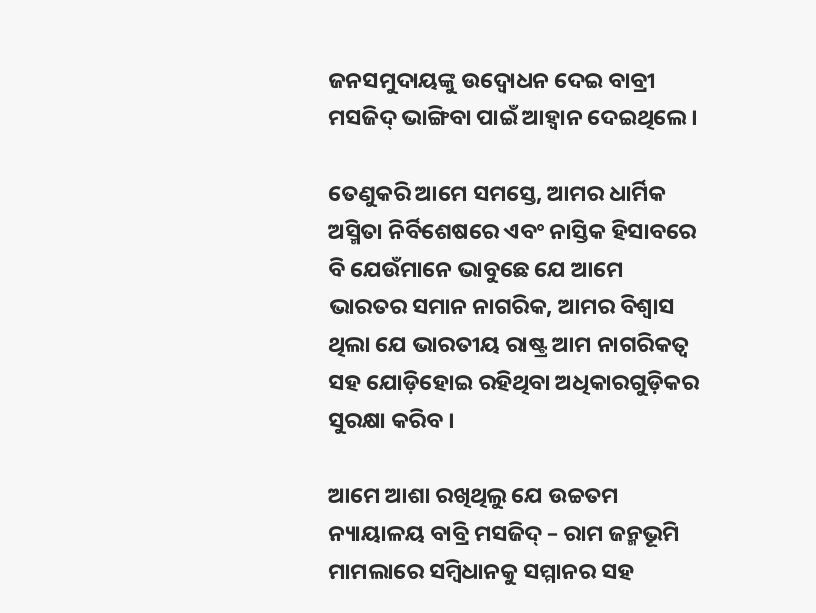ଜନସମୁଦାୟଙ୍କୁ ଉଦ୍ବୋଧନ ଦେଇ ବାବ୍ରୀ ମସଜିଦ୍ ଭାଙ୍ଗିବା ପାଇଁ ଆହ୍ୱାନ ଦେଇଥିଲେ ।

ତେଣୁକରି ଆମେ ସମସ୍ତେ, ଆମର ଧାର୍ମିକ ଅସ୍ମିତା ନିର୍ବିଶେଷରେ ଏବଂ ନାସ୍ତିକ ହିସାବରେ ବି ଯେଉଁମାନେ ଭାବୁଛେ ଯେ ଆମେ ଭାରତର ସମାନ ନାଗରିକ, ଆମର ବିଶ୍ୱାସ ଥିଲା ଯେ ଭାରତୀୟ ରାଷ୍ଟ୍ର ଆମ ନାଗରିକତ୍ୱ ସହ ଯୋଡ଼ିହୋଇ ରହିଥିବା ଅଧିକାରଗୁଡ଼ିକର ସୁରକ୍ଷା କରିବ ।

ଆମେ ଆଶା ରଖିଥିଲୁ ଯେ ଉଚ୍ଚତମ ନ୍ୟାୟାଳୟ ବାବ୍ରି ମସଜିଦ୍ – ରାମ ଜନ୍ମଭୂମି ମାମଲାରେ ସମ୍ବିଧାନକୁ ସମ୍ମାନର ସହ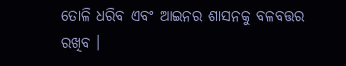ତୋଳି ଧରିବ ଏବଂ ଆଇନର ଶାସନକୁ ବଳବତ୍ତର ରଖିବ ।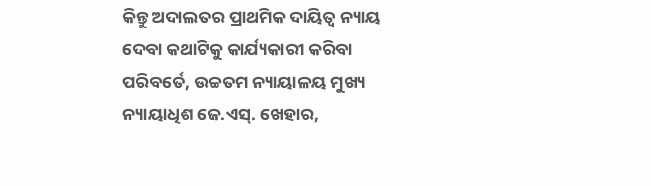କିନ୍ତୁ ଅଦାଲତର ପ୍ରାଥମିକ ଦାୟିତ୍ୱ ନ୍ୟାୟ ଦେବା କଥାଟିକୁ କାର୍ଯ୍ୟକାରୀ କରିବା ପରିବର୍ତେ, ଉଚ୍ଚତମ ନ୍ୟାୟାଳୟ ମୁଖ୍ୟ ନ୍ୟାୟାଧିଶ ଜେ.ଏସ୍. ଖେହାର,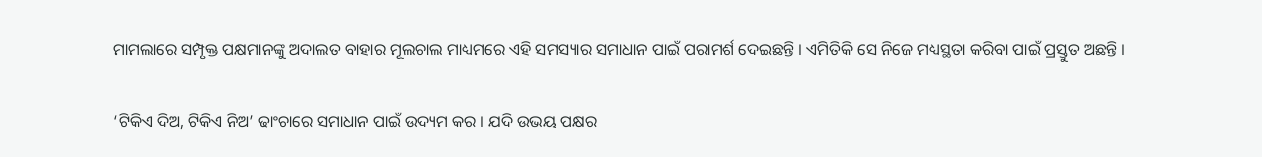ମାମଲାରେ ସମ୍ପୃକ୍ତ ପକ୍ଷମାନଙ୍କୁ ଅଦାଲତ ବାହାର ମୂଲଚାଲ ମାଧ୍ୟମରେ ଏହି ସମସ୍ୟାର ସମାଧାନ ପାଇଁ ପରାମର୍ଶ ଦେଇଛନ୍ତି । ଏମିତିକି ସେ ନିଜେ ମଧ୍ୟସ୍ଥତା କରିବା ପାଇଁ ପ୍ରସ୍ତୁତ ଅଛନ୍ତି ।

‘ଟିକିଏ ଦିଅ, ଟିକିଏ ନିଅ’ ଢାଂଚାରେ ସମାଧାନ ପାଇଁ ଉଦ୍ୟମ କର । ଯଦି ଉଭୟ ପକ୍ଷର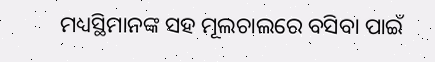ମଧ୍ୟସ୍ଥିମାନଙ୍କ ସହ ମୂଲଚାଲରେ ବସିବା ପାଇଁ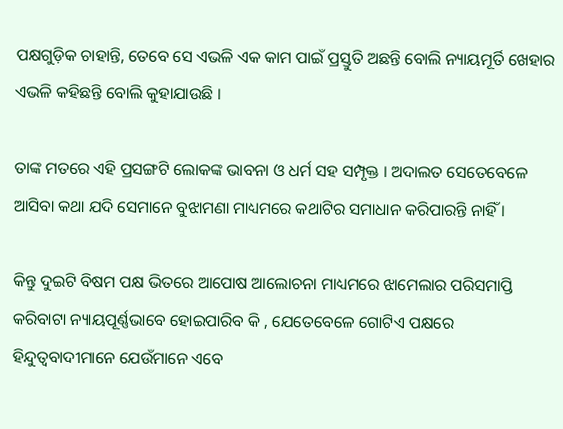ପକ୍ଷଗୁଡ଼ିକ ଚାହାନ୍ତି, ତେବେ ସେ ଏଭଳି ଏକ କାମ ପାଇଁ ପ୍ରସ୍ତୁତି ଅଛନ୍ତି ବୋଲି ନ୍ୟାୟମୂର୍ତି ଖେହାର ଏଭଳି କହିଛନ୍ତି ବୋଲି କୁହାଯାଉଛି ।

ତାଙ୍କ ମତରେ ଏହି ପ୍ରସଙ୍ଗଟି ଲୋକଙ୍କ ଭାବନା ଓ ଧର୍ମ ସହ ସମ୍ପୃକ୍ତ । ଅଦାଲତ ସେତେବେଳେ ଆସିବା କଥା ଯଦି ସେମାନେ ବୁଝାମଣା ମାଧ୍ୟମରେ କଥାଟିର ସମାଧାନ କରିପାରନ୍ତି ନାହିଁ ।

କିନ୍ତୁ ଦୁଇଟି ବିଷମ ପକ୍ଷ ଭିତରେ ଆପୋଷ ଆଲୋଚନା ମାଧ୍ୟମରେ ଝାମେଲାର ପରିସମାପ୍ତି କରିବାଟା ନ୍ୟାୟପୂର୍ଣ୍ଣଭାବେ ହୋଇପାରିବ କି , ଯେତେବେଳେ ଗୋଟିଏ ପକ୍ଷରେ ହିନ୍ଦୁତ୍ୱବାଦୀମାନେ ଯେଉଁମାନେ ଏବେ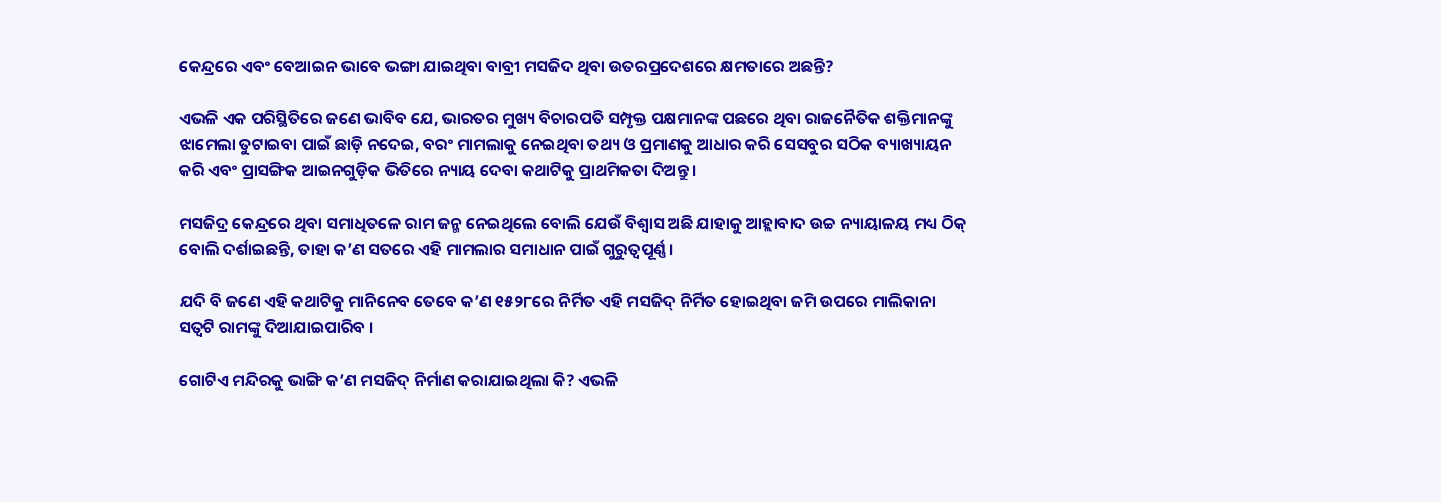କେନ୍ଦ୍ରରେ ଏବଂ ବେଆଇନ ଭାବେ ଭଙ୍ଗା ଯାଇଥିବା ବାବ୍ରୀ ମସଜିଦ ଥିବା ଉତରପ୍ରଦେଶରେ କ୍ଷମତାରେ ଅଛନ୍ତି?

ଏଭଳି ଏକ ପରିସ୍ଥିତିରେ ଜଣେ ଭାବିବ ଯେ, ଭାରତର ମୁଖ୍ୟ ବିଚାରପତି ସମ୍ପୃକ୍ତ ପକ୍ଷମାନଙ୍କ ପଛରେ ଥିବା ରାଜନୈତିକ ଶକ୍ତିମାନଙ୍କୁ ଝାମେଲା ତୁଟାଇବା ପାଇଁ ଛାଡ଼ି ନଦେଇ, ବରଂ ମାମଲାକୁ ନେଇଥିବା ତଥ୍ୟ ଓ ପ୍ରମାଣକୁ ଆଧାର କରି ସେସବୁର ସଠିକ ବ୍ୟାଖ୍ୟାୟନ କରି ଏବଂ ପ୍ରାସଙ୍ଗିକ ଆଇନଗୁଡ଼ିକ ଭିତିରେ ନ୍ୟାୟ ଦେବା କଥାଟିକୁ ପ୍ରାଥମିକତା ଦିଅନ୍ତୁ ।

ମସଜିଦ୍ର କେନ୍ଦ୍ରରେ ଥିବା ସମାଧିତଳେ ରାମ ଜନ୍ମ ନେଇଥିଲେ ବୋଲି ଯେଉଁ ବିଶ୍ୱାସ ଅଛି ଯାହାକୁ ଆହ୍ଲାବାଦ ଉଚ୍ଚ ନ୍ୟାୟାଳୟ ମଧ୍ୟ ଠିକ୍ ବୋଲି ଦର୍ଶାଇଛନ୍ତି, ତାହା କ’ଣ ସତରେ ଏହି ମାମଲାର ସମାଧାନ ପାଇଁ ଗୁରୁତ୍ୱପୂର୍ଣ୍ଣ ।

ଯଦି ବି ଜଣେ ଏହି କଥାଟିକୁ ମାନିନେବ ତେବେ କ’ଣ ୧୫୨୮ରେ ନିର୍ମିତ ଏହି ମସଜିଦ୍ ନିର୍ମିତ ହୋଇଥିବା ଜମି ଉପରେ ମାଲିକାନା ସତ୍ୱଟି ରାମଙ୍କୁ ଦିଆଯାଇପାରିବ ।

ଗୋଟିଏ ମନ୍ଦିରକୁ ଭାଙ୍ଗି କ’ଣ ମସଜିଦ୍ ନିର୍ମାଣ କରାଯାଇଥିଲା କି? ଏଭଳି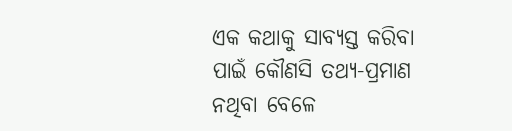ଏକ କଥାକୁ ସାବ୍ୟସ୍ତ କରିବା ପାଇଁ କୌଣସି ତଥ୍ୟ-ପ୍ରମାଣ ନଥିବା ବେଳେ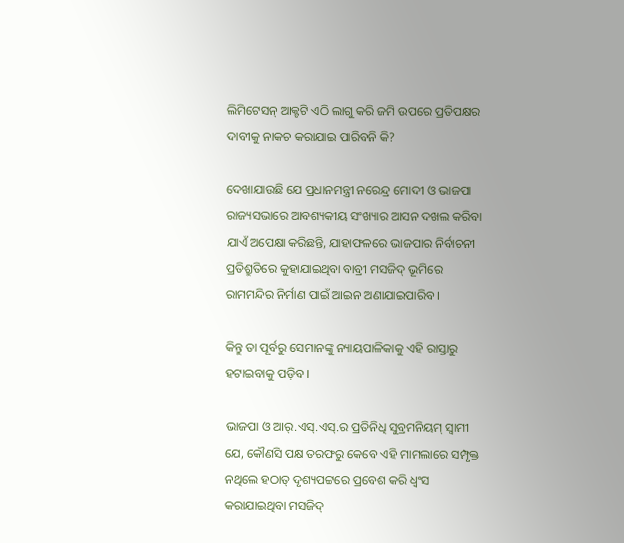ଲିମିଟେସନ୍ ଆକ୍ଟଟି ଏଠି ଲାଗୁ କରି ଜମି ଉପରେ ପ୍ରତିପକ୍ଷର ଦାବୀକୁ ନାକଚ କରାଯାଇ ପାରିବନି କି?

ଦେଖାଯାଉଛି ଯେ ପ୍ରଧାନମନ୍ତ୍ରୀ ନରେନ୍ଦ୍ର ମୋଦୀ ଓ ଭାଜପା ରାଜ୍ୟସଭାରେ ଆବଶ୍ୟକୀୟ ସଂଖ୍ୟାର ଆସନ ଦଖଲ କରିବା ଯାଏଁ ଅପେକ୍ଷା କରିଛନ୍ତି, ଯାହାଫଳରେ ଭାଜପାର ନିର୍ବାଚନୀ ପ୍ରତିଶ୍ରୁତିରେ କୁହାଯାଇଥିବା ବାବ୍ରୀ ମସଜିଦ୍ ଭୂମିରେ ରାମମନ୍ଦିର ନିର୍ମାଣ ପାଇଁ ଆଇନ ଅଣାଯାଇପାରିବ ।

କିନ୍ତୁ ତା ପୂର୍ବରୁ ସେମାନଙ୍କୁ ନ୍ୟାୟପାଳିକାକୁ ଏହି ରାସ୍ତାରୁ ହଟାଇବାକୁ ପଡ଼ିବ ।

ଭାଜପା ଓ ଆର୍.ଏସ୍.ଏସ୍.ର ପ୍ରତିନିଧି ସୁବ୍ରମନିୟମ୍ ସ୍ୱାମୀ ଯେ, କୌଣସି ପକ୍ଷ ତରଫରୁ କେବେ ଏହି ମାମଲାରେ ସମ୍ପୃକ୍ତ ନଥିଲେ ହଠାତ୍ ଦୃଶ୍ୟପଟ୍ଟରେ ପ୍ରବେଶ କରି ଧ୍ୱଂସ କରାଯାଇଥିବା ମସଜିଦ୍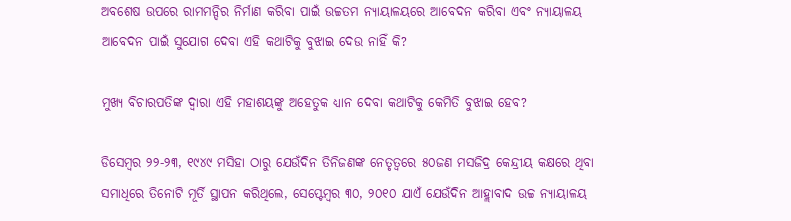ଅବଶେଷ ଉପରେ ରାମମନ୍ଦିର ନିର୍ମାଣ କରିବା ପାଇଁ ଉଚ୍ଚତମ ନ୍ୟାୟାଳୟରେ ଆବେଦନ କରିବା ଏବଂ ନ୍ୟାୟାଳୟ ଆବେଦନ ପାଇଁ ସୁଯୋଗ ଦେବା ଏହି କଥାଟିକୁ ବୁଝାଇ ଦେଉ ନାହିଁ କି?

ମୁଖ୍ୟ ବିଚାରପତିଙ୍କ ଦ୍ୱାରା ଏହି ମହାଶୟଙ୍କୁ ଅହେତୁକ ଧ୍ୟାନ ଦେବା କଥାଟିକୁ କେମିତି ବୁଝାଇ ହେବ?

ଡିସେମ୍ବର ୨୨-୨୩, ୧୯୪୯ ମସିହା ଠାରୁ ଯେଉଁଦିନ ତିନିଜଣଙ୍କ ନେତୃତ୍ୱରେ ୫୦ଜଣ ମସଜିଦ୍ର କେନ୍ଦ୍ରୀୟ କକ୍ଷରେ ଥିବା ସମାଧିରେ ତିନୋଟି ମୂର୍ତି ସ୍ଥାପନ କରିଥିଲେ, ସେପ୍ଟେମ୍ବର ୩୦, ୨୦୧୦ ଯାଏଁ ଯେଉଁଦିନ ଆହ୍ଲାବାଦ ଉଚ୍ଚ ନ୍ୟାୟାଳୟ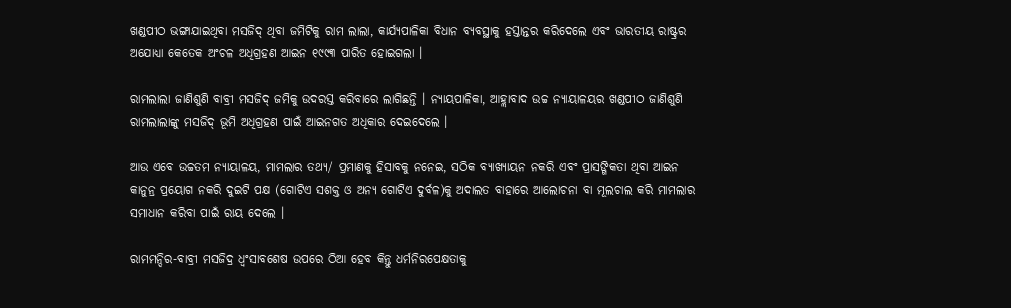ଖଣ୍ଡପୀଠ ଭଙ୍ଗାଯାଇଥିବା ମସଜିଦ୍ ଥିବା ଜମିଟିକୁ ରାମ ଲାଲା, କାର୍ଯ୍ୟପାଳିକା ବିଧାନ ବ୍ୟବସ୍ଥାକୁ ହସ୍ତାନ୍ତର କରିଦେଲେ ଏବଂ ଭାରତୀୟ ରାଷ୍ଟ୍ରର ଅଯୋଧ୍ୟା କେତେକ ଅଂଚଳ ଅଧିଗ୍ରହଣ ଆଇନ ୧୯୯୩ ପାରିତ ହୋଇଗଲା ।

ରାମଲାଲା ଜାଣିଶୁଣି ବାବ୍ରୀ ମସଜିଦ୍ ଜମିକୁ ଉଦରସ୍ତ କରିବାରେ ଲାଗିଛନ୍ତି । ନ୍ୟାୟପାଳିକା, ଆହ୍ଲାବାଦ ଉଚ୍ଚ ନ୍ୟାୟାଳୟର ଖଣ୍ଡପୀଠ ଜାଣିଶୁଣି ରାମଲାଲାଙ୍କୁ ମସଜିଦ୍ ଭୂମି ଅଧିଗ୍ରହଣ ପାଇଁ ଆଇନଗତ ଅଧିକାର ଦେଇଦେଲେ ।

ଆଉ ଏବେ ଉଚ୍ଚତମ ନ୍ୟାୟାଳୟ, ମାମଲାର ତଥ୍ୟ/ ପ୍ରମାଣକୁ ହିସାବକୁ ନନେଇ, ସଠିକ ବ୍ୟାଖ୍ୟାୟନ ନକରି ଏବଂ ପ୍ରାସଙ୍ଗିକତା ଥିବା ଆଇନ କାନୁନ୍ର ପ୍ରୟୋଗ ନକରି ଦୁଇଟି ପକ୍ଷ (ଗୋଟିଏ ସଶକ୍ତ ଓ ଅନ୍ୟ ଗୋଟିଏ ଦୁର୍ବଳ)କୁ ଅଦାଲତ ବାହାରେ ଆଲୋଚନା ବା ମୂଲଚାଲ କରି ମାମଲାର ସମାଧାନ କରିବା ପାଇଁ ରାୟ ଦେଲେ ।

ରାମମନ୍ଦିର-ବାବ୍ରୀ ମସଜିଦ୍ର ଧ୍ୱଂସାବଶେଷ ଉପରେ ଠିଆ ହେବ କିନ୍ତୁ ଧର୍ମନିରପେକ୍ଷତାକୁ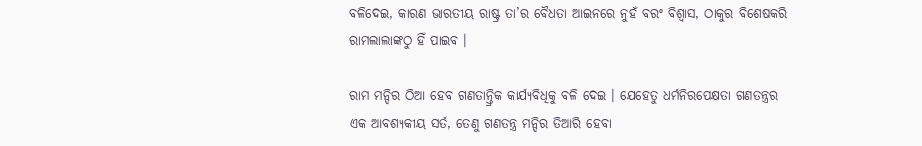ବଳିଦେଇ, କାରଣ ଭାରତୀୟ ରାଷ୍ଟ୍ର ତା’ର ବୈଧତା ଆଇନରେ ନୁହଁ ବରଂ ବିଶ୍ୱାସ, ଠାକୁର ବିଶେଷକରି ରାମଲାଲାଙ୍କଠୁ ହିଁ ପାଇବ ।

ରାମ ମନ୍ଦିର ଠିଆ ହେବ ଗଣତାନ୍ତ୍ରିକ କାର୍ଯ୍ୟବିଧିକୁ ବଳି ଦେଇ । ଯେହେତୁ ଧର୍ମନିରପେକ୍ଷତା ଗଣତନ୍ତ୍ରର ଏକ ଆବଶ୍ୟକୀୟ ସର୍ତ, ତେଣୁ ଗଣତନ୍ତ୍ର ମନ୍ଦିର ତିଆରି ହେବା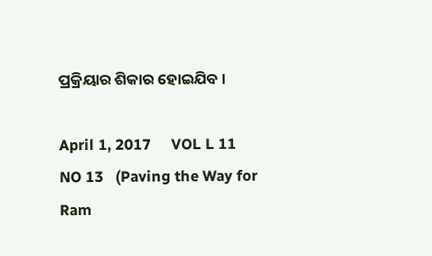ପ୍ରକ୍ରିୟାର ଶିକାର ହୋଇଯିବ ।

April 1, 2017     VOL L 11  NO 13   (Paving the Way for Ram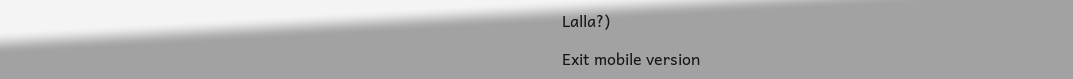Lalla?)

Exit mobile version